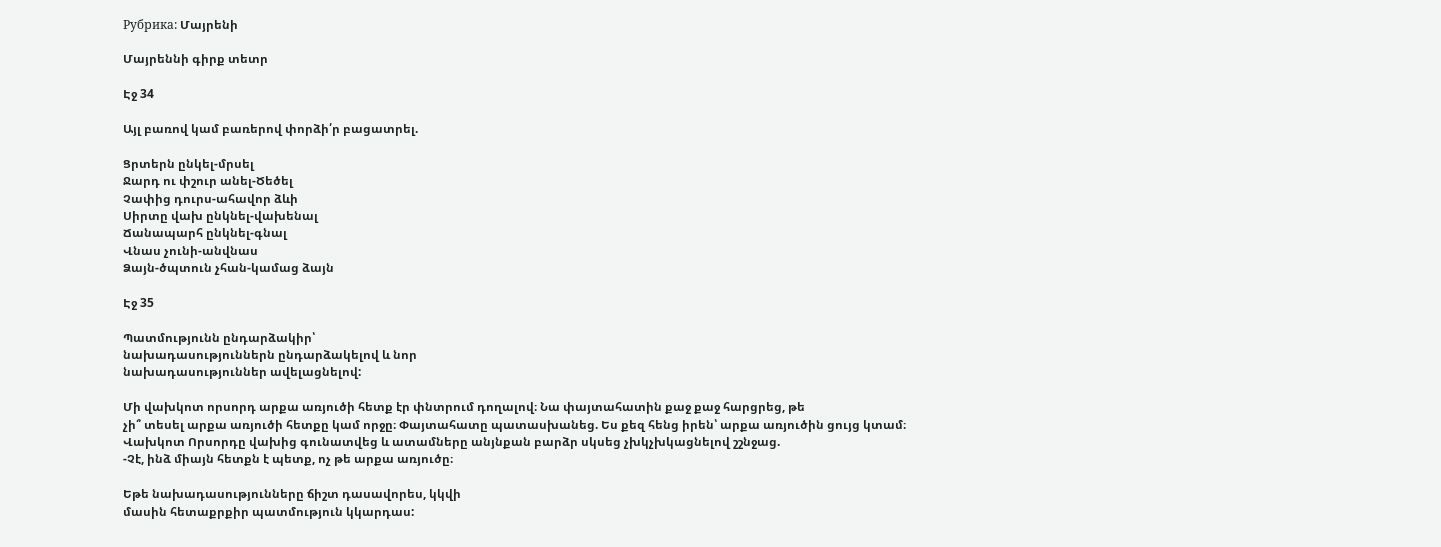Рубрика: Մայրենի

Մայրեննի գիրք տետր

Էջ 34

Այլ բառով կամ բառերով փորձի՛ր բացատրել.

Ցրտերն ընկել-մրսել
Ջարդ ու փշուր անել-Ծեծել
Չափից դուրս-ահավոր ձևի
Սիրտը վախ ընկնել-վախենալ
Ճանապարհ ընկնել-գնալ
Վնաս չունի-անվնաս
Ձայն-ծպտուն չհան-կամաց ձայն

Էջ 35

Պատմությունն ընդարձակիր՝
նախադասություններն ընդարձակելով և նոր
նախադասություններ ավելացնելով:

Մի վախկոտ որսորդ արքա առյուծի հետք էր փնտրում դողալով։ Նա փայտահատին քաջ քաջ հարցրեց, թե
չի՞ տեսել արքա առյուծի հետքը կամ որջը։ Փայտահատը պատասխանեց. Ես քեզ հենց իրեն՝ արքա առյուծին ցույց կտամ։
Վախկոտ Որսորդը վախից գունատվեց և ատամները անյնքան բարձր սկսեց չխկչխկացնելով շշնջաց.
-Չէ, ինձ միայն հետքն է պետք, ոչ թե արքա առյուծը։

Եթե նախադասությունները ճիշտ դասավորես, կկվի
մասին հետաքրքիր պատմություն կկարդաս: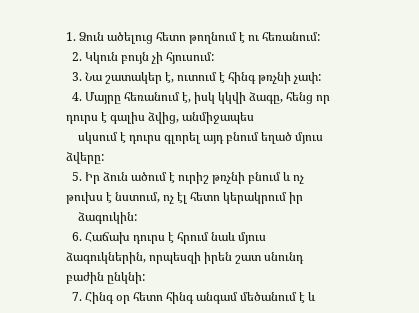1. Ձուն ածելուց հետո թողնում է ու հեռանում:
  2. Կկուն բույն չի հյուսում:
  3. Նա շատակեր է, ուտում է հինգ թռչնի չափ:
  4. Մայրը հեռանում է, իսկ կկվի ձագը, հենց որ դուրս է գալիս ձվից, անմիջապես
    սկսում է դուրս գլորել այդ բնում եղած մյուս ձվերը:
  5. Իր ձուն ածում է ուրիշ թռչնի բնում և ոչ թուխս է նստում, ոչ էլ հետո կերակրում իր
    ձագուկին:
  6. Հաճախ դուրս է հրում նաև մյուս ձագուկներին, որպեսզի իրեն շատ սնունդ բաժին ընկնի:
  7. Հինգ օր հետո հինգ անգամ մեծանում է և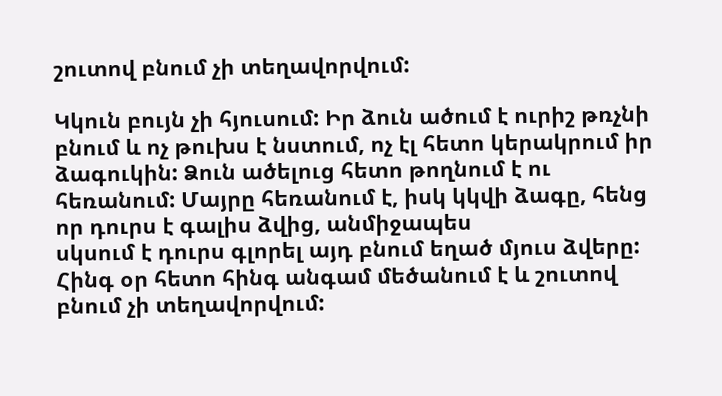շուտով բնում չի տեղավորվում:

Կկուն բույն չի հյուսում: Իր ձուն ածում է ուրիշ թռչնի բնում և ոչ թուխս է նստում, ոչ էլ հետո կերակրում իր
ձագուկին: Ձուն ածելուց հետո թողնում է ու հեռանում: Մայրը հեռանում է, իսկ կկվի ձագը, հենց որ դուրս է գալիս ձվից, անմիջապես
սկսում է դուրս գլորել այդ բնում եղած մյուս ձվերը: Հինգ օր հետո հինգ անգամ մեծանում է և շուտով բնում չի տեղավորվում: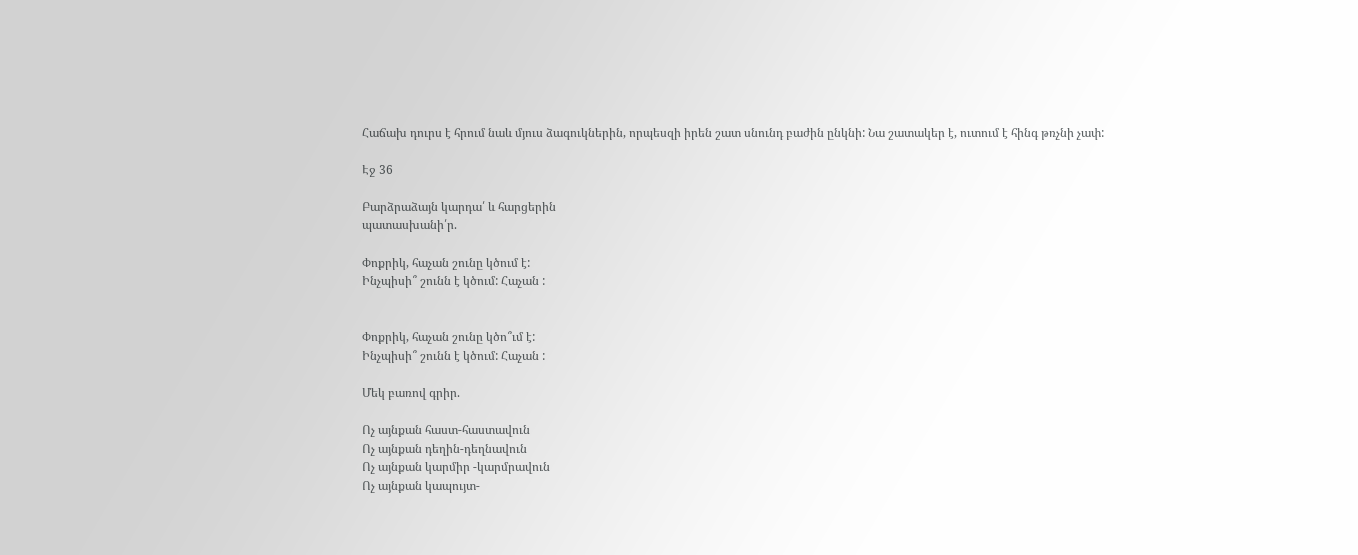Հաճախ դուրս է հրում նաև մյուս ձագուկներին, որպեսզի իրեն շատ սնունդ բաժին ընկնի: Նա շատակեր է, ուտում է հինգ թռչնի չափ:

Էջ 36

Բարձրաձայն կարդա՛ և հարցերին
պատասխանի՛ր.

Փոքրիկ, հաչան շունը կծում է:
Ինչպիսի՞ շունն է կծում: Հաչան :


Փոքրիկ, հաչան շունը կծո՞ւմ է:
Ինչպիսի՞ շունն է կծում: Հաչան :

Մեկ բառով գրիր.

Ոչ այնքան հաստ-հաստավուն
Ոչ այնքան դեղին-դեղնավուն
Ոչ այնքան կարմիր -կարմրավուն
Ոչ այնքան կապույտ-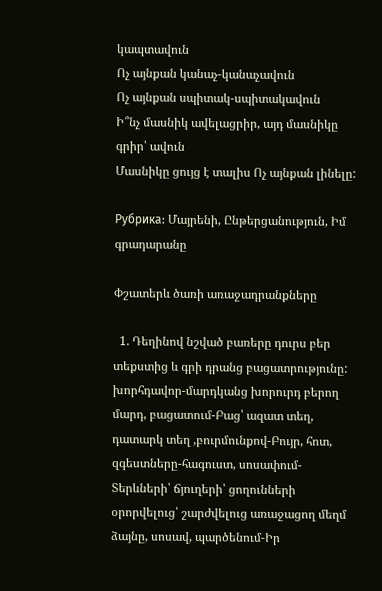կապտավուն
Ոչ այնքան կանաչ-կանաչավուն
Ոչ այնքան սպիտակ-սպիտակավուն
Ի՞նչ մասնիկ ավելացրիր, այդ մասնիկը գրիր՝ ավուն
Մասնիկը ցույց է տալիս Ոչ այնքան լինելը:

Рубрика: Մայրենի, Ընթերցանություն, Իմ գրադարանը

Փշատերև ծառի առաջադրանքները

  1. Դեղինով նշված բառերը դուրս բեր տեքստից և գրի դրանց բացատրությունը: խորհդավոր-մարդկանց խորուրդ բերող մարդ, բացատում-Բաց՝ ազատ տեղ, դատարկ տեղ ,բուրմունքով-Բույր, հոտ, զգեստները-հագուստ, սոսափում-Տերևների՝ ճյուղերի՝ ցողունների օրորվելուց՝ շարժվելուց առաջացող մեղմ ձայնը, սոսավ, պարծենում-Իր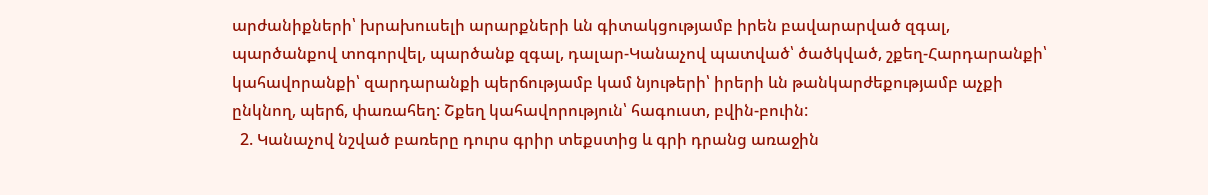արժանիքների՝ խրախուսելի արարքների ևն գիտակցությամբ իրեն բավարարված զգալ, պարծանքով տոգորվել, պարծանք զգալ, դալար-Կանաչով պատված՝ ծածկված, շքեղ-Հարդարանքի՝ կահավորանքի՝ զարդարանքի պերճությամբ կամ նյութերի՝ իրերի ևն թանկարժեքությամբ աչքի ընկնող, պերճ, փառահեղ: Շքեղ կահավորություն՝ հագուստ, բվին-բուին:
  2. Կանաչով նշված բառերը դուրս գրիր տեքստից և գրի դրանց առաջին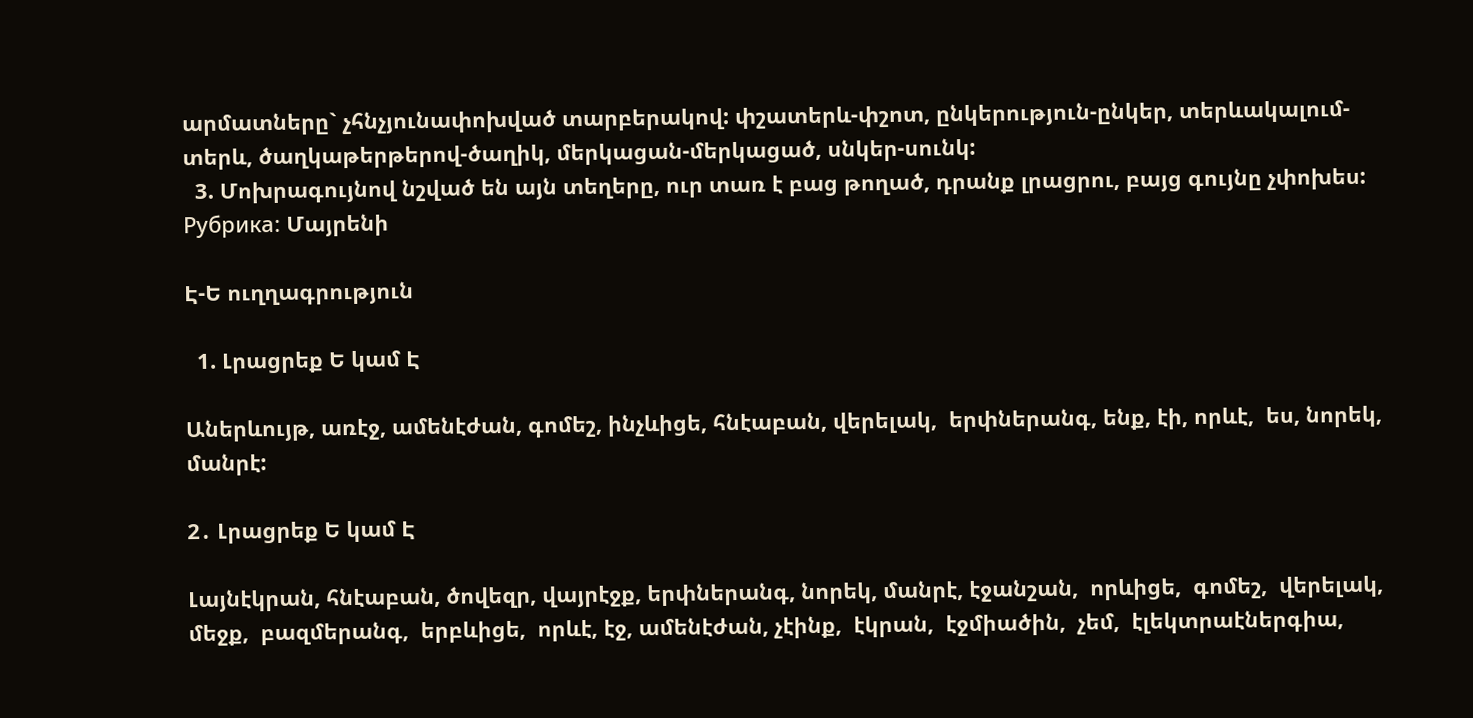արմատները` չհնչյունափոխված տարբերակով: փշատերև-փշոտ, ընկերություն-ընկեր, տերևակալում-տերև, ծաղկաթերթերով-ծաղիկ, մերկացան-մերկացած, սնկեր-սունկ:
  3. Մոխրագույնով նշված են այն տեղերը, ուր տառ է բաց թողած, դրանք լրացրու, բայց գույնը չփոխես:
Рубрика: Մայրենի

Է-Ե ուղղագրություն

  1. Լրացրեք Ե կամ Է

Աներևույթ, առէջ, ամենէժան, գոմեշ, ինչևիցե, հնէաբան, վերելակ,  երփներանգ, ենք, էի, որևէ,  ես, նորեկ, մանրէ:

2․ Լրացրեք Ե կամ Է

Լայնէկրան, հնէաբան, ծովեզր, վայրէջք, երփներանգ, նորեկ, մանրէ, էջանշան,  որևիցե,  գոմեշ,  վերելակ,  մեջք,  բազմերանգ,  երբևիցե,  որևէ, էջ, ամենէժան, չէինք,  էկրան,  էջմիածին,  չեմ,  էլեկտրաէներգիա,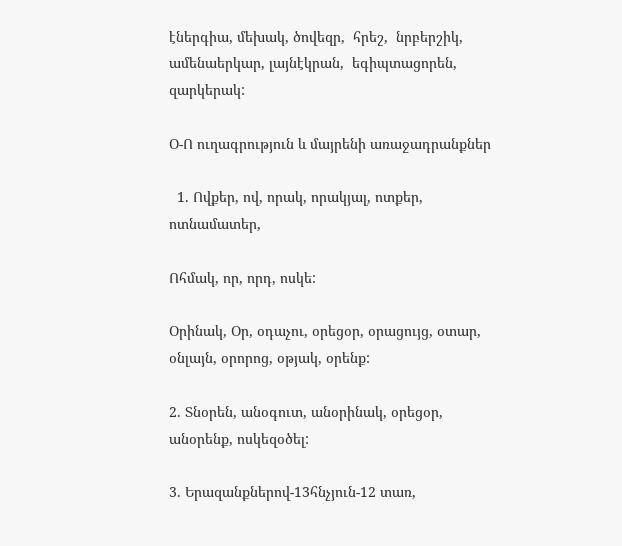էներգիա, մեխակ, ծովեզր,  հրեշ,  նրբերշիկ, ամենաերկար, լայնէկրան,  եգիպտացորեն, զարկերակ:

Օ-Ո ուղագրություն և մայրենի առաջադրանքներ

  1. Ովքեր, ով, որակ, որակյալ, ոտքեր, ոտնամատեր,

Ոհմակ, որ, որդ, ոսկե:

Օրինակ, Օր, օդաչու, օրեցօր, օրացույց, օտար, օնլայն, օրորոց, օթյակ, օրենք:

2. Տնօրեն, անօգուտ, անօրինակ, օրեցօր, անօրենք, ոսկեզօծել:

3. Երազանքներով-13հնչյուն-12 տառ,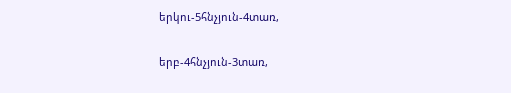երկու-5հնչյուն-4տառ,

երբ-4հնչյուն-3տառ,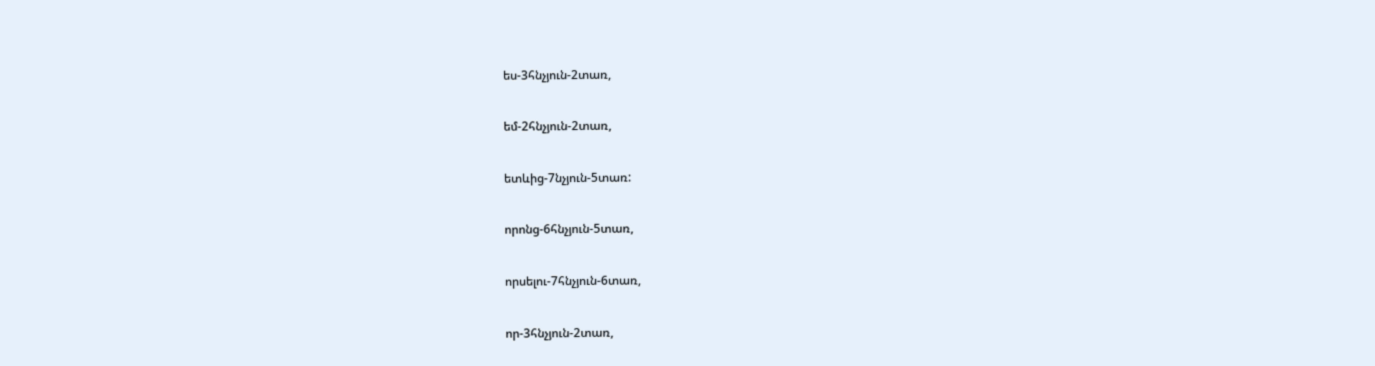ես-3հնչյուն-2տառ,

եմ-2հնչյուն-2տառ,

ետևից-7նչյուն-5տառ:

որոնց-6հնչյուն-5տառ,

որսելու-7հնչյուն-6տառ,

որ-3հնչյուն-2տառ,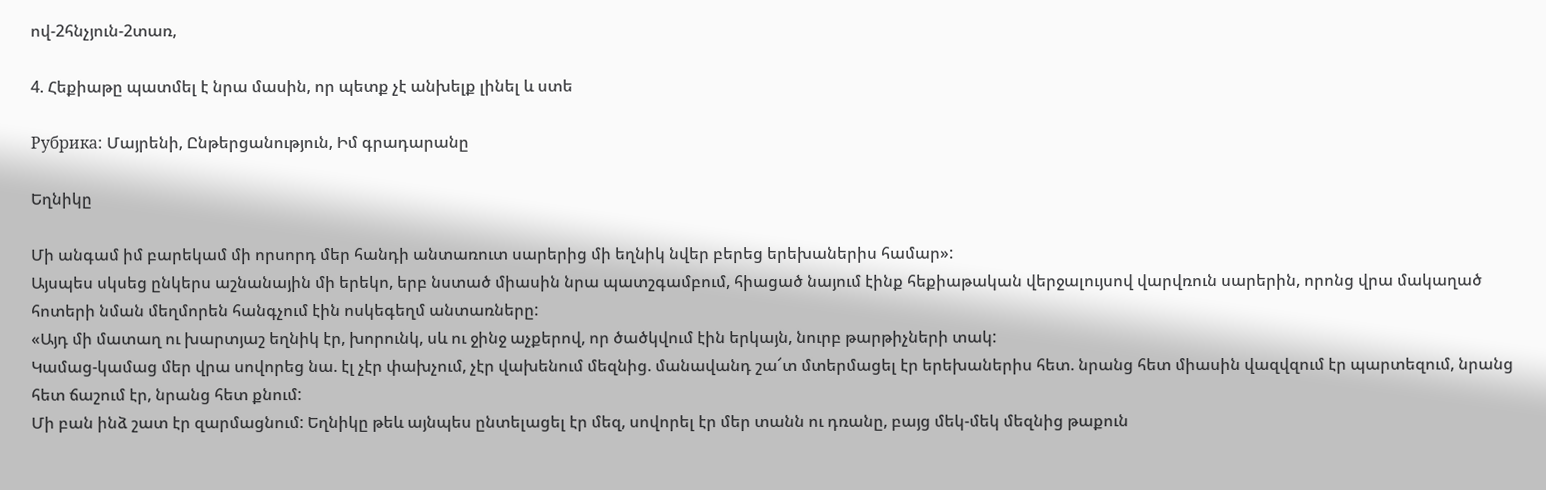ով-2հնչյուն-2տառ,

4. Հեքիաթը պատմել է նրա մասին, որ պետք չէ անխելք լինել և ստե

Рубрика: Մայրենի, Ընթերցանություն, Իմ գրադարանը

Եղնիկը

Մի անգամ իմ բարեկամ մի որսորդ մեր հանդի անտառուտ սարերից մի եղնիկ նվեր բերեց երեխաներիս համար»:
Այսպես սկսեց ընկերս աշնանային մի երեկո, երբ նստած միասին նրա պատշգամբում, հիացած նայում էինք հեքիաթական վերջալույսով վարվռուն սարերին, որոնց վրա մակաղած հոտերի նման մեղմորեն հանգչում էին ոսկեգեղմ անտառները:
«Այդ մի մատաղ ու խարտյաշ եղնիկ էր, խորունկ, սև ու ջինջ աչքերով, որ ծածկվում էին երկայն, նուրբ թարթիչների տակ:
Կամաց-կամաց մեր վրա սովորեց նա. էլ չէր փախչում, չէր վախենում մեզնից. մանավանդ շա՜տ մտերմացել էր երեխաներիս հետ. նրանց հետ միասին վազվզում էր պարտեզում, նրանց հետ ճաշում էր, նրանց հետ քնում:
Մի բան ինձ շատ էր զարմացնում: Եղնիկը թեև այնպես ընտելացել էր մեզ, սովորել էր մեր տանն ու դռանը, բայց մեկ-մեկ մեզնից թաքուն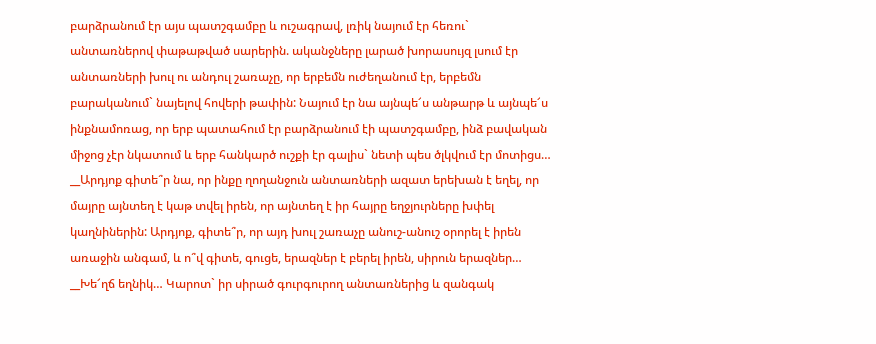բարձրանում էր այս պատշգամբը և ուշագրավ, լռիկ նայում էր հեռու` անտառներով փաթաթված սարերին. ականջները լարած խորասույզ լսում էր անտառների խուլ ու անդուլ շառաչը, որ երբեմն ուժեղանում էր, երբեմն բարականում` նայելով հովերի թափին: Նայում էր նա այնպե՜ս անթարթ և այնպե՜ս ինքնամոռաց, որ երբ պատահում էր բարձրանում էի պատշգամբը, ինձ բավական միջոց չէր նկատում և երբ հանկարծ ուշքի էր գալիս` նետի պես ծլկվում էր մոտիցս…
__Արդյոք գիտե՞ր նա, որ ինքը ղողանջուն անտառների ազատ երեխան է եղել, որ մայրը այնտեղ է կաթ տվել իրեն, որ այնտեղ է իր հայրը եղջյուրները խփել կաղնիներին: Արդյոք, գիտե՞ր, որ այդ խուլ շառաչը անուշ-անուշ օրորել է իրեն առաջին անգամ, և ո՞վ գիտե, գուցե, երազներ է բերել իրեն, սիրուն երազներ…
__Խե՜ղճ եղնիկ… Կարոտ` իր սիրած գուրգուրող անտառներից և զանգակ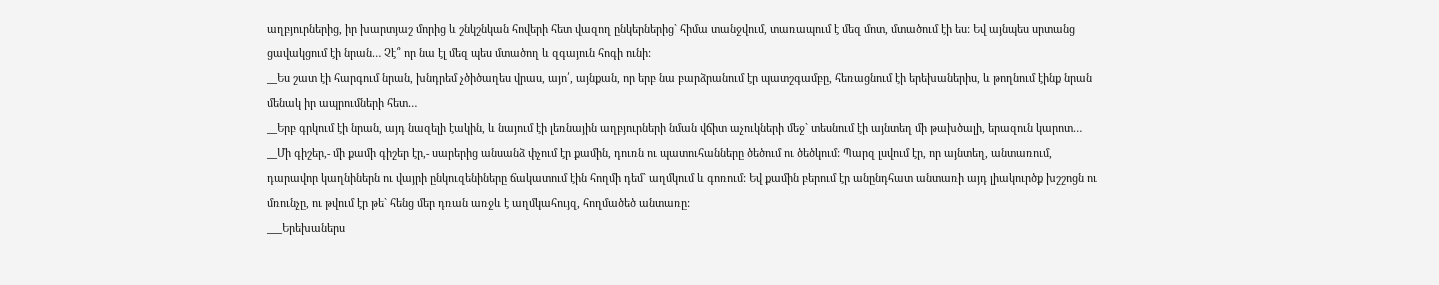աղբյուրներից, իր խարտյաշ մորից և շնկշնկան հովերի հետ վազող ընկերներից` հիմա տանջվում, տառապում է մեզ մոտ, մտածում էի ես: Եվ այնպես սրտանց ցավակցում էի նրան… Չէ՞ որ նա էլ մեզ պես մտածող և զգայուն հոգի ունի:
__Ես շատ էի հարգում նրան, խնդրեմ չծիծաղես վրաս, այո՛, այնքան, որ երբ նա բարձրանում էր պատշգամբը, հեռացնում էի երեխաներիս, և թողնում էինք նրան մենակ իր ապրումների հետ…
__Երբ գրկում էի նրան, այդ նազելի էակին, և նայում էի լեռնային աղբյուրների նման վճիտ աչուկների մեջ` տեսնում էի այնտեղ մի թախծալի, երազուն կարոտ…
__Մի գիշեր,- մի քամի գիշեր էր,- սարերից անսանձ փչում էր քամին, դուռն ու պատուհանները ծեծում ու ծեծկում: Պարզ լսվում էր, որ այնտեղ, անտառում, դարավոր կաղնիներն ու վայրի ընկուզենիները ճակատում էին հողմի դեմ` աղմկում և գոռում: Եվ քամին բերում էր անընդհատ անտառի այդ լիակուրծք խշշոցն ու մռունչը, ու թվում էր թե` հենց մեր դռան առջև է աղմկահույզ, հողմածեծ անտառը:
___Երեխաներս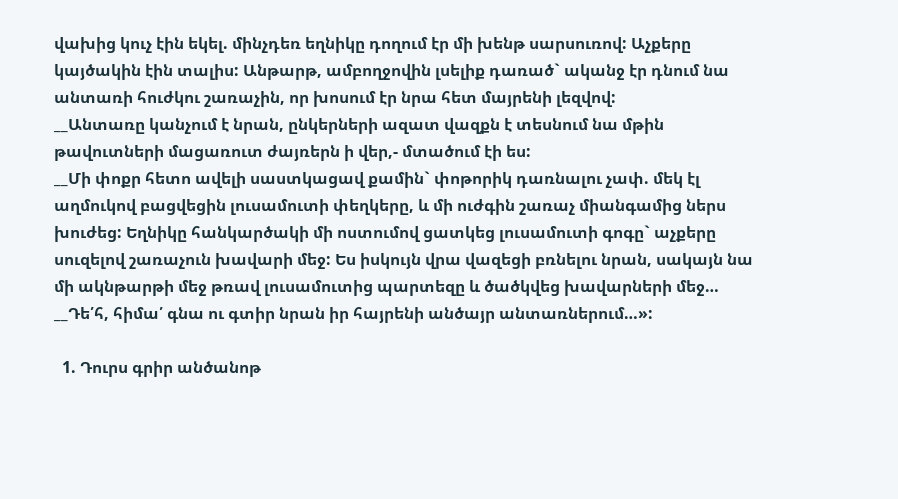վախից կուչ էին եկել. մինչդեռ եղնիկը դողում էր մի խենթ սարսուռով: Աչքերը կայծակին էին տալիս: Անթարթ, ամբողջովին լսելիք դառած` ականջ էր դնում նա անտառի հուժկու շառաչին, որ խոսում էր նրա հետ մայրենի լեզվով:
__Անտառը կանչում է նրան, ընկերների ազատ վազքն է տեսնում նա մթին թավուտների մացառուտ ժայռերն ի վեր,- մտածում էի ես:
__Մի փոքր հետո ավելի սաստկացավ քամին` փոթորիկ դառնալու չափ. մեկ էլ աղմուկով բացվեցին լուսամուտի փեղկերը, և մի ուժգին շառաչ միանգամից ներս խուժեց: Եղնիկը հանկարծակի մի ոստումով ցատկեց լուսամուտի գոգը` աչքերը սուզելով շառաչուն խավարի մեջ: Ես իսկույն վրա վազեցի բռնելու նրան, սակայն նա մի ակնթարթի մեջ թռավ լուսամուտից պարտեզը և ծածկվեց խավարների մեջ…
__Դե՛հ, հիմա՛ գնա ու գտիր նրան իր հայրենի անծայր անտառներում…»:

  1. Դուրս գրիր անծանոթ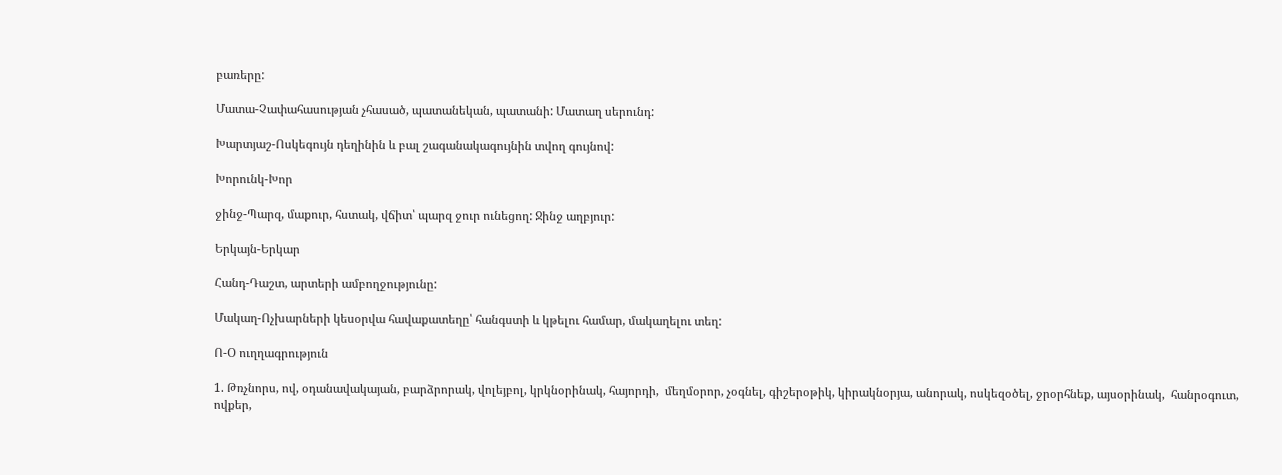բառերը:

Մատա-Չափահասության չհասած, պատանեկան, պատանի: Մատաղ սերունդ:

Խարտյաշ-Ոսկեգույն դեղինին և բալ շագանակագույնին տվող գույնով:

Խորունկ-Խոր

ջինջ-Պարզ, մաքուր, հստակ, վճիտ՝ պարզ ջուր ունեցող: Ջինջ աղբյուր:

Երկայն-Երկար

Հանդ-Դաշտ, արտերի ամբողջությունը:

Մակաղ-Ոչխարների կեսօրվա հավաքատեղը՝ հանգստի և կթելու համար, մակաղելու տեղ:

Ո-Օ ուղղագրություն

1. Թռչնորս, ով, օդանավակայան, բարձրորակ, վոլեյբոլ, կրկնօրինակ, հայորդի,  մեղմօրոր, չօգնել, գիշերօթիկ, կիրակնօրյա, անորակ, ոսկեզօծել, ջրօրհնեք, այսօրինակ,  հանրօգուտ, ովքեր,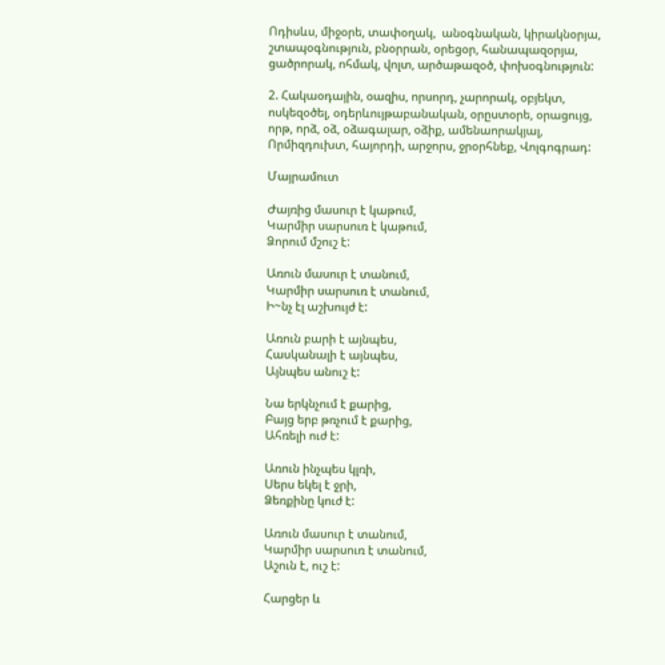Ոդիսևս, միջօրե, տափօղակ,  անօգնական, կիրակնօրյա, շտապօգնություն, բնօրրան, օրեցօր, հանապազօրյա, ցածրորակ, ոհմակ, վոլտ, արծաթազօծ, փոխօգնություն:

2. Հակաօդային, օազիս, որսորդ, չարորակ, օբյեկտ, ոսկեզօծել, օդերևույթաբանական, օրըստօրե, օրացույց, որթ, որձ, օձ, օձագալար, օձիք, ամենաորակյալ, Որմիզդուխտ, հայորդի, արջորս, ջրօրհնեք, Վոլգոգրադ:

Մայրամուտ

Ժայռից մասուր է կաթում,
Կարմիր սարսուռ է կաթում,
Ձորում մշուշ է:

Առուն մասուր է տանում,
Կարմիր սարսուռ է տանում,
Ի~նչ էլ աշխույժ է:

Առուն բարի է այնպես,
Հասկանալի է այնպես,
Այնպես անուշ է:

Նա երկնչում է քարից,
Բայց երբ թռչում է քարից,
Ահռելի ուժ է:

Առուն ինչպես կլռի,
Սերս եկել է ջրի,
Ձեռքինը կուժ է:

Առուն մասուր է տանում,
Կարմիր սարսուռ է տանում,
Աշուն է, ուշ է:

Հարցեր և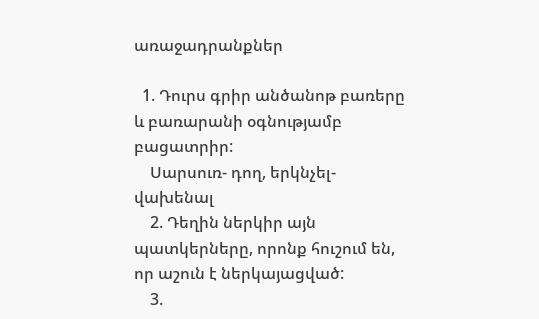առաջադրանքներ

  1. Դուրս գրիր անծանոթ բառերը և բառարանի օգնությամբ բացատրիր:
    Սարսուռ- դող, երկնչել-վախենալ
    2. Դեղին ներկիր այն պատկերները, որոնք հուշում են, որ աշուն է ներկայացված:
    3.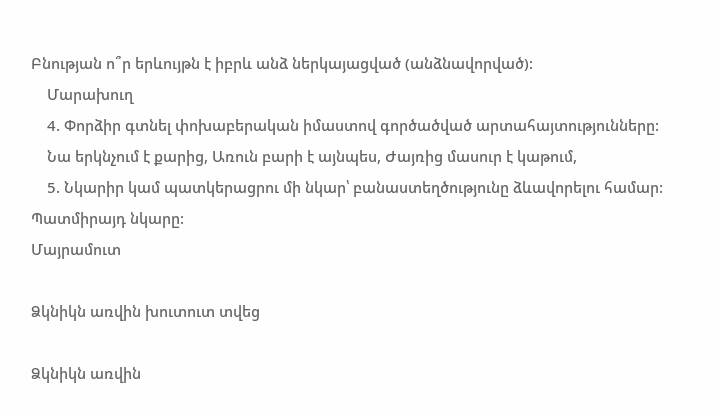Բնության ո՞ր երևույթն է իբրև անձ ներկայացված (անձնավորված):
    Մարախուղ
    4. Փորձիր գտնել փոխաբերական իմաստով գործածված արտահայտությունները:
    Նա երկնչում է քարից, Առուն բարի է այնպես, Ժայռից մասուր է կաթում,
    5. Նկարիր կամ պատկերացրու մի նկար՝ բանաստեղծությունը ձևավորելու համար: Պատմիրայդ նկարը:
Մայրամուտ

Ձկնիկն առվին խուտուտ տվեց

Ձկնիկն առվին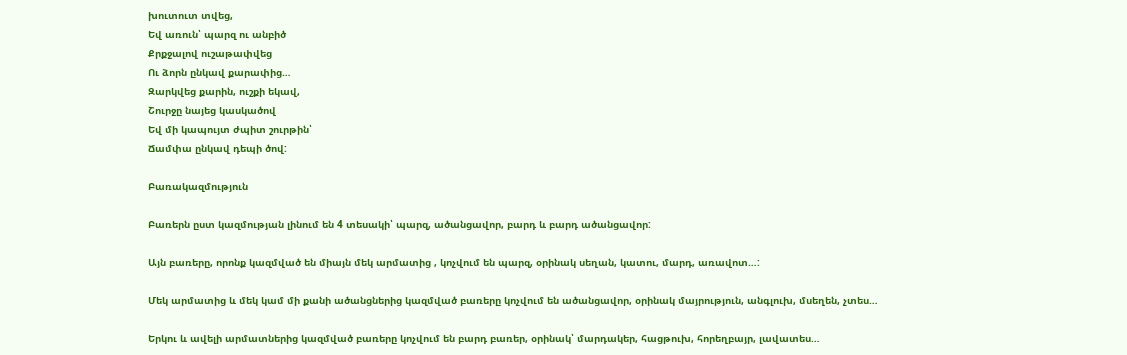խուտուտ տվեց,
Եվ առուն՝ պարզ ու անբիծ
Քրքջալով ուշաթափվեց
Ու ձորն ընկավ քարափից…
Զարկվեց քարին, ուշքի եկավ,
Շուրջը նայեց կասկածով
Եվ մի կապույտ ժպիտ շուրթին՝
Ճամփա ընկավ դեպի ծով:

Բառակազմություն

Բառերն ըստ կազմության լինում են 4 տեսակի՝ պարզ, ածանցավոր, բարդ և բարդ ածանցավոր:

Այն բառերը, որոնք կազմված են միայն մեկ արմատից , կոչվում են պարզ, օրինակ սեղան, կատու, մարդ, առավոտ…:

Մեկ արմատից և մեկ կամ մի քանի ածանցներից կազմված բառերը կոչվում են ածանցավոր, օրինակ մայրություն, անգլուխ, մսեղեն, չտես…

Երկու և ավելի արմատներից կազմված բառերը կոչվում են բարդ բառեր, օրինակ՝ մարդակեր, հացթուխ, հորեղբայր, լավատես…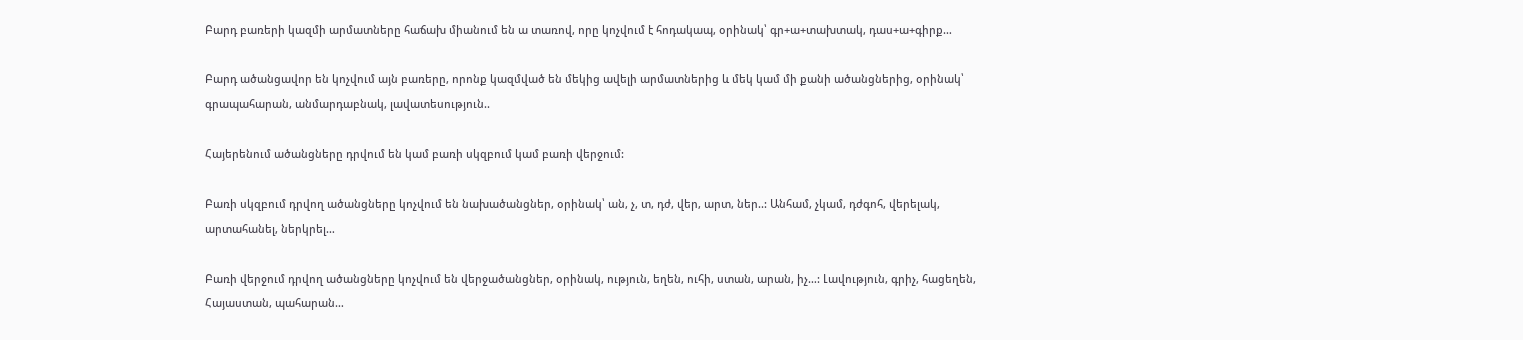Բարդ բառերի կազմի արմատները հաճախ միանում են ա տառով, որը կոչվում է հոդակապ, օրինակ՝ գր+ա+տախտակ, դաս+ա+գիրք…

Բարդ ածանցավոր են կոչվում այն բառերը, որոնք կազմված են մեկից ավելի արմատներից և մեկ կամ մի քանի ածանցներից, օրինակ՝ գրապահարան, անմարդաբնակ, լավատեսություն..

Հայերենում ածանցները դրվում են կամ բառի սկզբում կամ բառի վերջում:

Բառի սկզբում դրվող ածանցները կոչվում են նախածանցներ, օրինակ՝ ան, չ, տ, դժ, վեր, արտ, ներ..: Անհամ, չկամ, դժգոհ, վերելակ, արտահանել, ներկրել…

Բառի վերջում դրվող ածանցները կոչվում են վերջածանցներ, օրինակ, ություն, եղեն, ուհի, ստան, արան, իչ…: Լավություն, գրիչ, հացեղեն, Հայաստան, պահարան…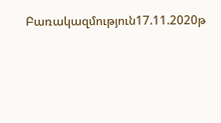Բառակազմություն17.11.2020թ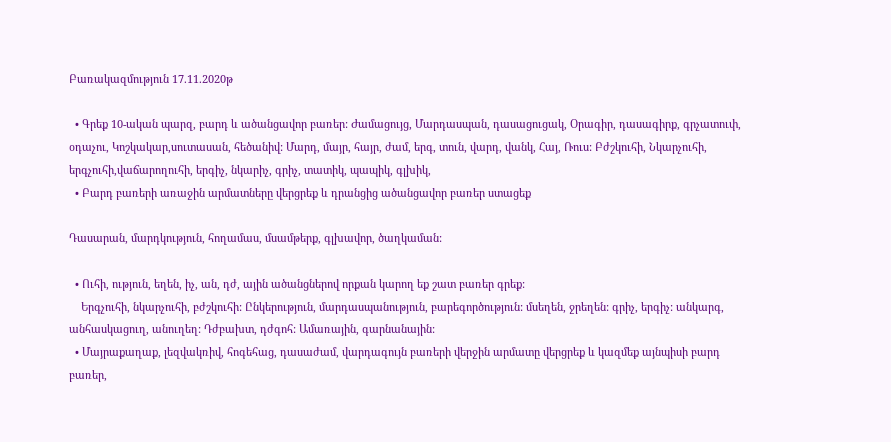Բառակազմություն 17.11.2020թ

  • Գրեք 10-ական պարզ, բարդ և ածանցավոր բառեր: Ժամացույց, Մարդասպան, դասացուցակ, Օրագիր, դասագիրք, գրչատուփ, օդաչու, Կոշկակար,սուտասան, հեծանիվ: Մարդ, մայր, հայր, ժամ, երգ, տուն, վարդ, վանկ, Հայ, Ռուս: Բժշկուհի, Նկարչուհի, երգչուհի,վաճարողուհի, երգիչ, նկարիչ, գրիչ, տատիկ, պապիկ, գլխիկ,
  • Բարդ բառերի առաջին արմատները վերցրեք և դրանցից ածանցավոր բառեր ստացեք

Դասարան, մարդկություն, հողամաս, մսամթերք, գլխավոր, ծաղկաման:

  • Ուհի, ություն, եղեն, իչ, ան, դժ, ային ածանցներով որքան կարող եք շատ բառեր գրեք:
    Երգչուհի, նկարչուհի, բժշկուհի: Ընկերություն, մարդասպանություն, բարեգործություն: մսեղեն, ջրեղեն: գրիչ, երգիչ: անկարգ, անհասկացուղ, անուղեղ: Դժբախտ, դժգոհ: Ամառային, գարնանային:
  • Մայրաքաղաք, լեզվակռիվ, հոգեհաց, դասաժամ, վարդագույն բառերի վերջին արմատը վերցրեք և կազմեք այնպիսի բարդ բառեր,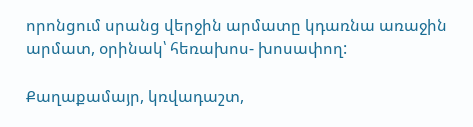որոնցում սրանց վերջին արմատը կդառնա առաջին արմատ, օրինակ՝ հեռախոս- խոսափող:

Քաղաքամայր, կռվադաշտ,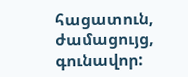հացատուն, ժամացույց, գունավոր: